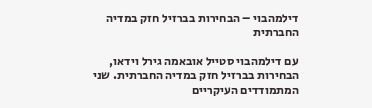דילמהבוי – הבחירות בברזיל חזק במדיה החברתית

עם דילמהבוי סטייל אובאמה גירל וידאו, הבחירות בברזיל חזק במדיה החברתית. שני המתמודדים העיקריים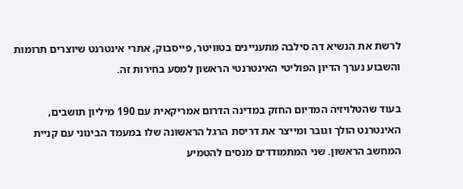לרשת את הנשיא דה סילבה מתעניינים בטוויטר, פייסבוק, אתרי אינטרנט שיוצרים תרומות והשבוע נערך הדיון הפוליטי האינטרנטי הראשון למסע בחירות זה.

בעוד שהטלויזיה המדיום החזק במדינה הדרום אמריקאית עם 190 מיליון תושבים, האינטרנט הולך וגובר ומייצר את דריסת הרגל הראשונה שלו במעמד הבינוני עם קניית המחשב הראשון. שני המתמודדים מנסים להטמיע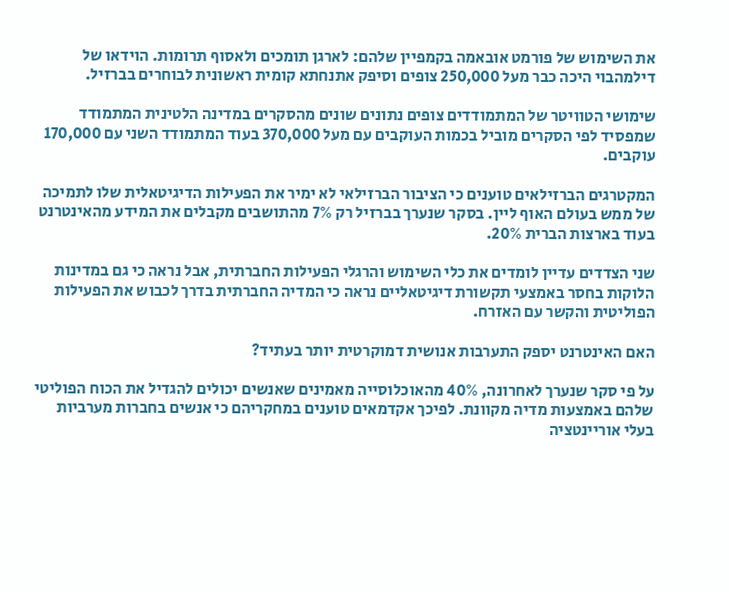את השימוש של פורמט אובאמה בקמפיין שלהם: לארגן תומכים ולאסוף תרומות. הוידאו של דילמהבוי היכה כבר מעל 250,000 צופים וסיפק אתנחתא קומית ראשונית לבוחרים בברזיל.

שימושי הטוויטר של המתמודדים צופים נתונים שונים מהסקרים במדינה הלטינית המתמודד שמפסיד לפי הסקרים מוביל בכמות העוקבים עם מעל 370,000 בעוד המתמודד השני עם 170,000 עוקבים.

המקטרגים הברזילאים טוענים כי הציבור הברזילאי לא ימיר את הפעילות הדיגיטאלית שלו לתמיכה של ממש בעולם האוף ליין. בסקר שנערך בברזיל רק 7% מהתושבים מקבלים את המידע מהאינטרנט בעוד בארצות הברית 20%.

שני הצדדים עדיין לומדים את כלי השימוש והרגלי הפעילות החברתית, אבל נראה כי גם במדינות הלוקות בחסר באמצעי תקשורת דיגיטאליים נראה כי המדיה החברתית בדרך לכבוש את הפעילות הפוליטית והקשר עם האזרח.

האם האינטרנט יספק התערבות אנושית דמוקרטית יותר בעתיד?

על פי סקר שנערך לאחרונה, 40% מהאוכלוסייה מאמינים שאנשים יכולים להגדיל את הכוח הפוליטי שלהם באמצעות מדיה מקוונת. לפיכך אקדמאים טוענים במחקריהם כי אנשים בחברות מערביות בעלי אוריינטציה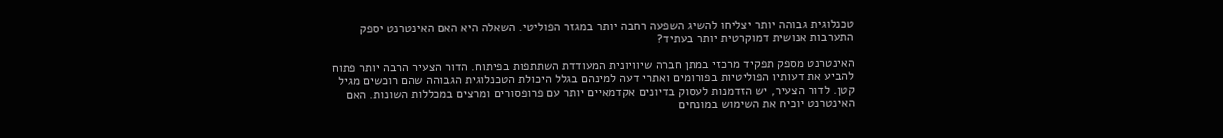טכנלוגית גבוהה יותר יצליחו להשיג השפעה רחבה יותר במגזר הפוליטי. השאלה היא האם האינטרנט יספק התערבות אנושית דמוקרטית יותר בעתיד?

האינטרנט מספק תפקיד מרכזי במתן חברה שיוויונית המעודדת השתתפות בפיתוח. הדור הצעיר הרבה יותר פתוח להביע את דעותיו הפוליטיות בפורומים ואתרי דעה למינהם בגלל היכולת הטכנלוגית הגבוהה שהם רוכשים מגיל קטן. לדור הצעיר, יש הזדמנות לעסוק בדיונים אקדמאיים יותר עם פרופסורים ומרצים במכללות השונות. האם האינטרנט יוכיח את השימוש במונחים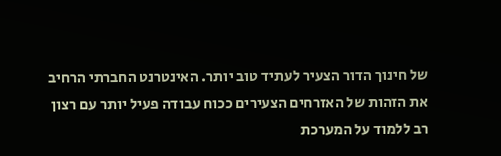של חינוך הדור הצעיר לעתיד טוב יותר. האינטרנט החברתי הרחיב את הזהות של האזרחים הצעירים ככוח עבודה פעיל יותר עם רצון רב ללמוד על המערכת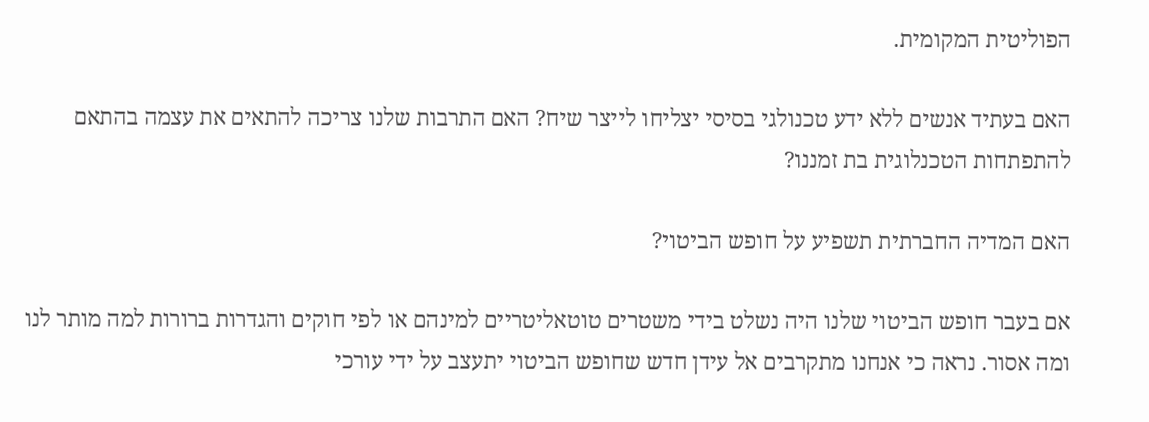הפוליטית המקומית.

האם בעתיד אנשים ללא ידע טכנולגי בסיסי יצליחו לייצר שיח? האם התרבות שלנו צריכה להתאים את עצמה בהתאם להתפתחות הטכנלוגית בת זמננו?

האם המדיה החברתית תשפיע על חופש הביטוי?

אם בעבר חופש הביטוי שלנו היה נשלט בידי משטרים טוטאליטריים למינהם או לפי חוקים והגדרות ברורות למה מותר לנו ומה אסור. נראה כי אנחנו מתקרבים אל עידן חדש שחופש הביטוי יתעצב על ידי עורכי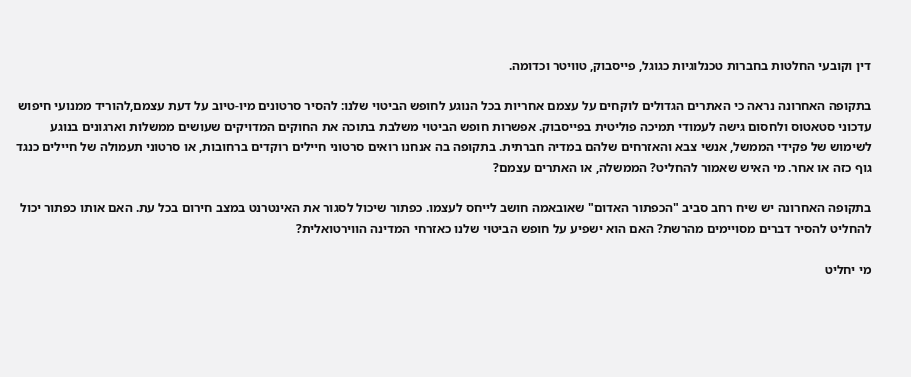דין וקובעי החלטות בחברות טכנלוגיות כגוגל, פייסבוק, טוויטר וכדומה.

בתקופה האחרונה נראה כי האתרים הגדולים לוקחים על עצמם אחריות בכל הנוגע לחופש הביטוי שלנו: להסיר סרטונים מיו-טיוב על דעת עצמם,להוריד ממנועי חיפוש עדכוני סטאטוס ולחסום גישה לעמודי תמיכה פוליטית בפייסבוק. אפשרות חופש הביטוי משלבת בתוכה את החוקים המדויקים שעושים ממשלות וארגונים בנוגע לשימוש של פקידי הממשל, אנשי צבא והאזרחים שלהם במדיה חברתית. בתקופה בה אנחנו רואים סרטוני חיילים רוקדים ברחובות, או סרטוני תעמולה של חיילים כנגד גוף כזה או אחר. מי האיש שאמור להחליט? הממשלה, או האתרים עצמם?

בתקופה האחרונה יש שיח רחב סביב "הכפתור האדום" שאובאמה חושב לייחס לעצמו. כפתור שיכול לסגור את האינטרנט במצב חירום בכל עת. האם אותו כפתור יכול להחליט להסיר דברים מסויימים מהרשת? האם הוא ישפיע על חופש הביטוי שלנו כאזרחי המדינה הווירטואלית?

מי יחליט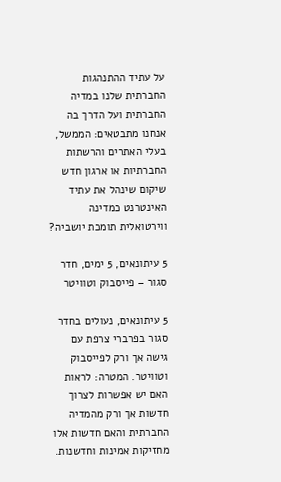על עתיד ההתנהגות החברתית שלנו במדיה החברתית ועל הדרך בה אנחנו מתבטאים: הממשל, בעלי האתרים והרשתות החברתיות או ארגון חדש שיקום שינהל את עתיד האינטרנט כמדינה ווירטואלית תומכת יושביה?

5 עיתונאים, 5 ימים, חדר סגור – פייסבוק וטוויטר

5 עיתונאים, נעולים בחדר סגור בפרברי צרפת עם  גישה אך ורק לפייסבוק וטוויטר. המטרה: לראות האם יש אפשרות לצרוך חדשות אך ורק מהמדיה החברתית והאם חדשות אלו מחזיקות אמינות וחדשנות.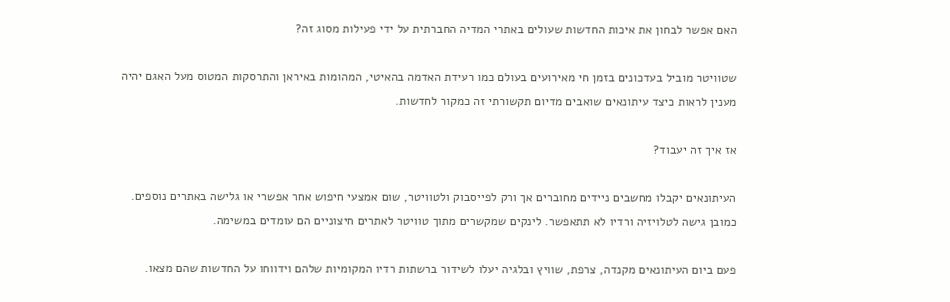האם אפשר לבחון את איכות החדשות שעולים באתרי המדיה החברתית על ידי פעילות מסוג זה?

שטוויטר מוביל בעדכונים בזמן חי מאירועים בעולם כמו רעידת האדמה בהאיטי, המהומות באיראן והתרסקות המטוס מעל האגם יהיה מענין לראות כיצד עיתונאים שואבים מדיום תקשורתי זה כמקור לחדשות.

אז איך זה יעבוד?

העיתונאים יקבלו מחשבים ניידים מחוברים אך ורק לפייסבוק ולטוויטר, שום אמצעי חיפוש אחר אפשרי או גלישה באתרים נוספים. כמובן גישה לטלויזיה ורדיו לא תתאפשר. לינקים שמקשרים מתוך טוויטר לאתרים חיצוניים הם עומדים במשימה.

פעם ביום העיתונאים מקנדה, צרפת, שוויץ ובלגיה יעלו לשידור ברשתות רדיו המקומיות שלהם וידווחו על החדשות שהם מצאו.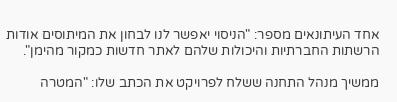אחד העיתונאים מספר: "הניסוי יאפשר לנו לבחון את המיתוסים אודות הרשתות החברתיות והיכולות שלהם לאתר חדשות כמקור מהימן".

ממשיך מנהל התחנה ששלח לפרויקט את הכתב שלו: "המטרה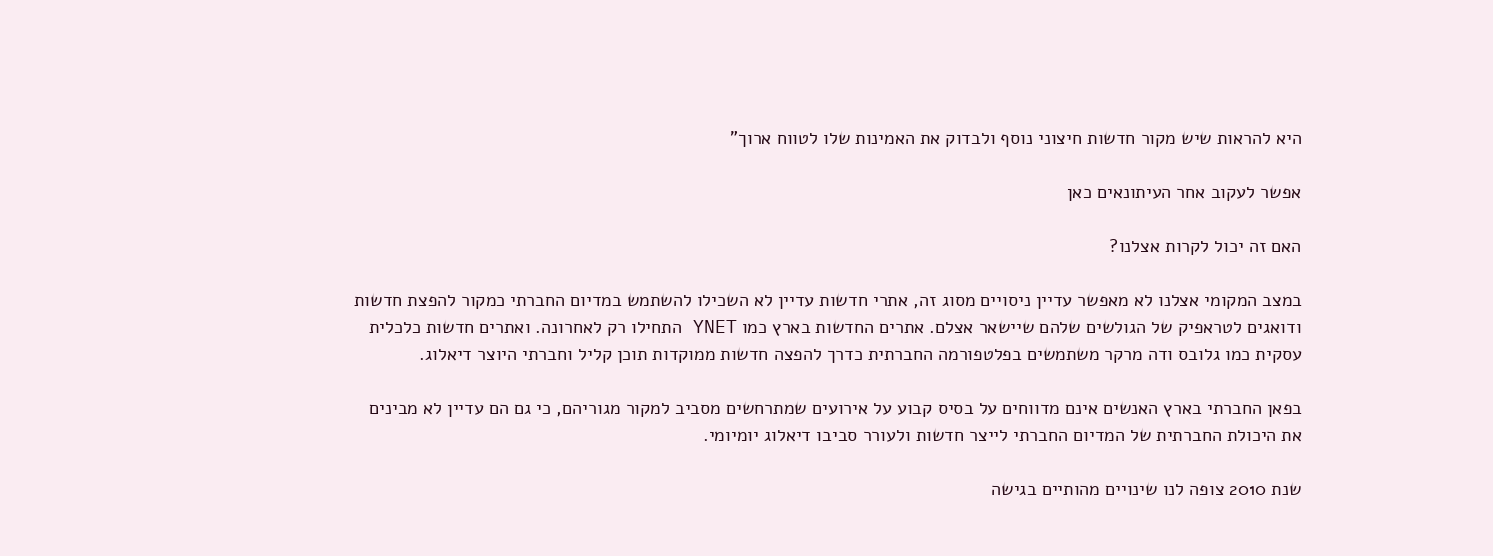היא להראות שיש מקור חדשות חיצוני נוסף ולבדוק את האמינות שלו לטווח ארוך"

אפשר לעקוב אחר העיתונאים כאן

האם זה יכול לקרות אצלנו?

במצב המקומי אצלנו לא מאפשר עדיין ניסויים מסוג זה, אתרי חדשות עדיין לא השכילו להשתמש במדיום החברתי כמקור להפצת חדשות ודואגים לטראפיק של הגולשים שלהם שיישאר אצלם. אתרים החדשות בארץ כמו YNET התחילו רק לאחרונה. ואתרים חדשות כלכלית עסקית כמו גלובס ודה מרקר משתמשים בפלטפורמה החברתית כדרך להפצה חדשות ממוקדות תוכן קליל וחברתי היוצר דיאלוג.

בפאן החברתי בארץ האנשים אינם מדווחים על בסיס קבוע על אירועים שמתרחשים מסביב למקור מגוריהם, כי גם הם עדיין לא מבינים את היכולת החברתית של המדיום החברתי לייצר חדשות ולעורר סביבו דיאלוג יומיומי.

שנת 2010 צופה לנו שינויים מהותיים בגישה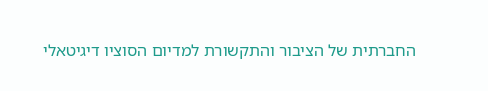החברתית של הציבור והתקשורת למדיום הסוציו דיגיטאלי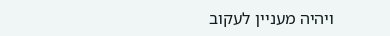ויהיה מעניין לעקוב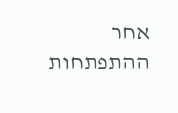אחר ההתפתחות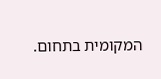המקומית בתחום.